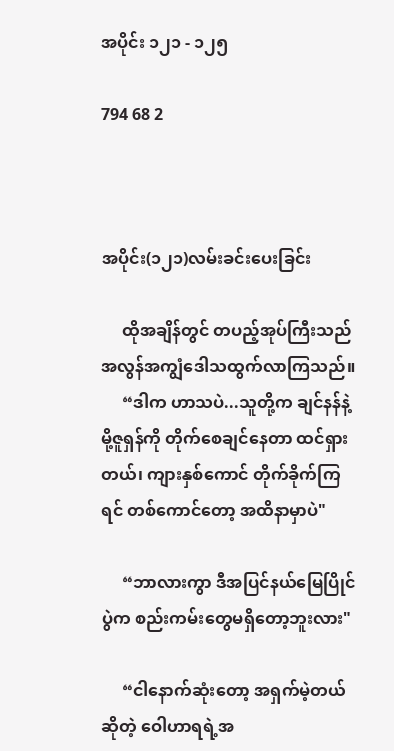အပိုင်း ၁၂၁ - ၁၂၅

794 68 2



အပိုင်း(၁၂၁)လမ်းခင်းပေးခြင်း

     ထိုအချိန်တွင် တပည့်အုပ်ကြီးသည် အလွန်အကျွံဒေါသထွက်လာကြသည်။
     “ဒါက ဟာသပဲ...သူတို့က ချင်နန်နဲ့ မို့ဇူရှန်ကို တိုက်စေချင်နေတာ ထင်ရှားတယ်၊ ကျားနှစ်ကောင် တိုက်ခိုက်ကြရင် တစ်ကောင်တော့ အထိနာမှာပဲ"

     “ဘာလားကွာ ဒီအပြင်နယ်မြေပြိုင်ပွဲက စည်းကမ်းတွေမရှိတော့ဘူးလား"

     “ငါနောက်ဆုံးတော့ အရှက်မဲ့တယ်ဆိုတဲ့ ဝေါဟာရရဲ့အ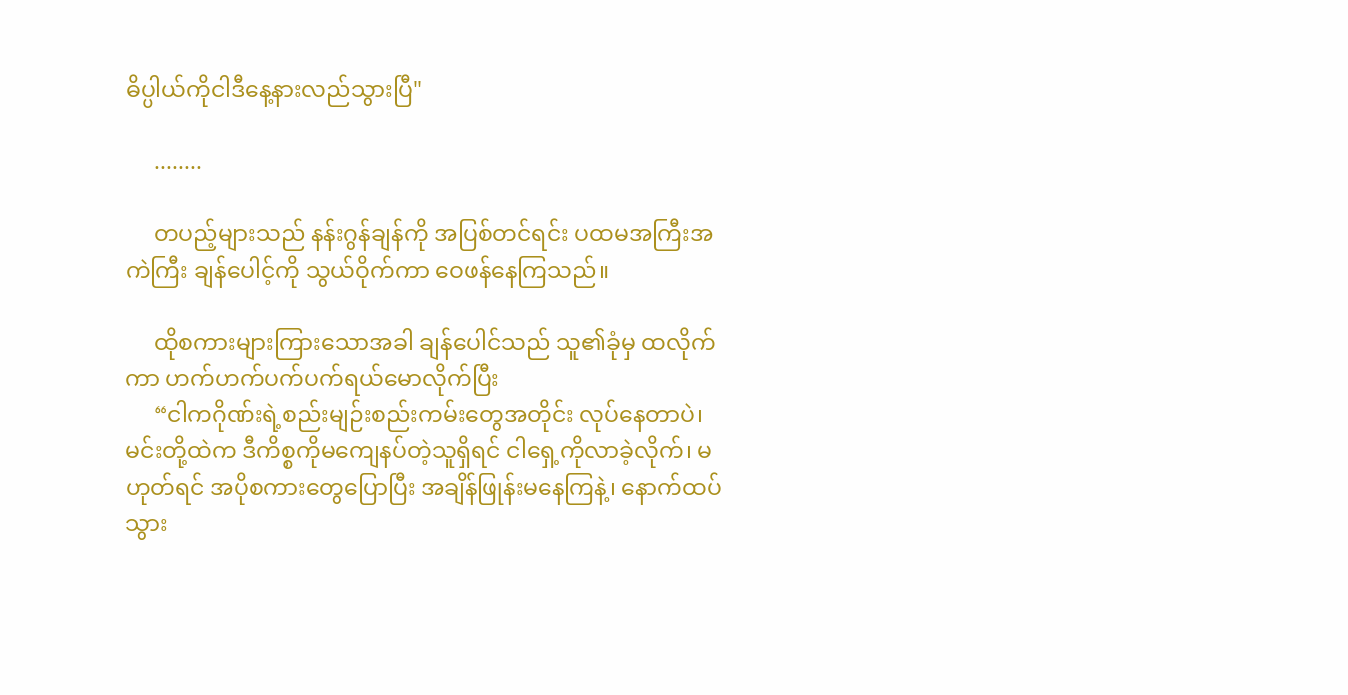ဓိပ္ပါယ်ကိုငါဒီနေ့နားလည်သွားပြီ"

     ........

     တပည့်များသည် နန်းဂွန်ချန်ကို အပြစ်တင်ရင်း ပထမအကြီးအကဲကြီး ချန်ပေါင့်ကို သွယ်ဝိုက်ကာ ဝေဖန်နေကြသည်။

     ထိုစကားများကြားသောအခါ ချန်ပေါင်သည် သူ၏ခုံမှ ထလိုက်ကာ ဟက်ဟက်ပက်ပက်ရယ်မောလိုက်ပြီး
     “ငါကဂိုဏ်းရဲ့စည်းမျဉ်းစည်းကမ်းတွေအတိုင်း လုပ်နေတာပဲ၊ မင်းတို့ထဲက ဒီကိစ္စကိုမကျေနပ်တဲ့သူရှိရင် ငါရှေ့ကိုလာခဲ့လိုက်၊ မဟုတ်ရင် အပိုစကားတွေပြောပြီး အချိန်ဖြုန်းမနေကြနဲ့၊ နောက်ထပ် သွား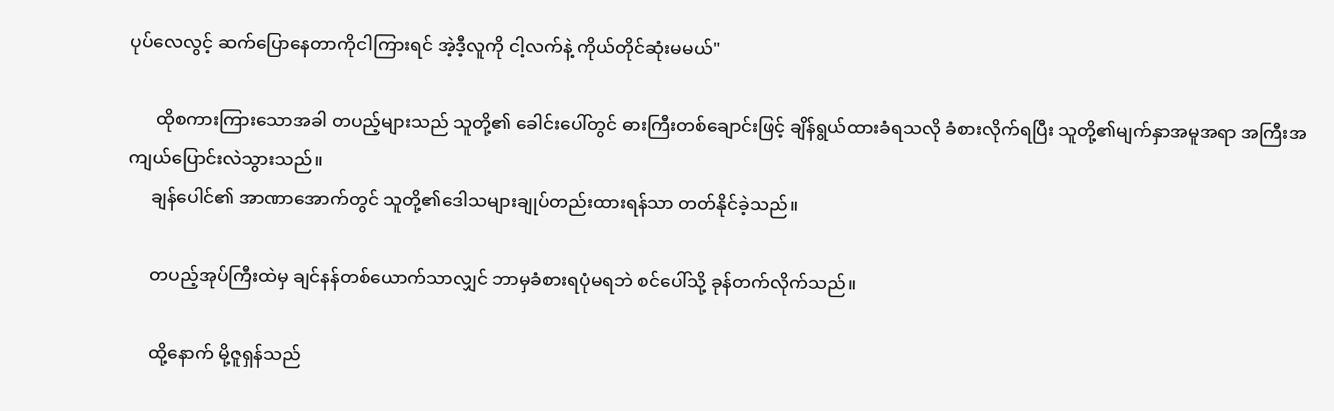ပုပ်လေလွင့် ဆက်ပြောနေတာကိုငါကြားရင် အဲ့ဒီ့လူကို ငါ့လက်နဲ့ ကိုယ်တိုင်ဆုံးမမယ်"

      ထိုစကားကြားသောအခါ တပည့်များသည် သူတို့၏ ခေါင်းပေါ်တွင် ဓားကြီးတစ်ချောင်းဖြင့် ချိန်ရွယ်ထားခံရသလို ခံစားလိုက်ရပြီး သူတို့၏မျက်နှာအမူအရာ အကြီးအကျယ်ပြောင်းလဲသွားသည်။
     ချန်ပေါင်၏ အာဏာ‌အောက်တွင် သူတို့၏ဒေါသများချုပ်တည်းထားရန်သာ တတ်နိုင်ခဲ့သည်။

     တပည့်အုပ်ကြီးထဲမှ ချင်နန်တစ်ယောက်သာလျှင် ဘာမှခံစားရပုံမရဘဲ စင်ပေါ်သို့ ခုန်တက်လိုက်သည်။

     ထို့နောက် မို့ဇူရှန်သည်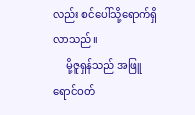လည်း စင်ပေါ်သို့ရောက်ရှိလာသည်။
     မို့ဇူရှန်သည် အဖြူရောင်ဝတ်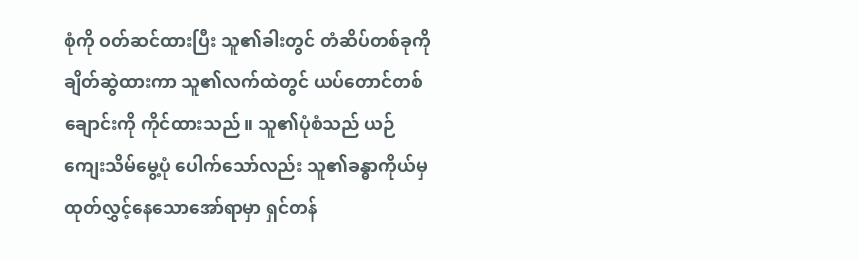စုံကို ဝတ်ဆင်ထားပြီး သူ၏ခါးတွင် တံဆိပ်တစ်ခုကိုချိတ်ဆွဲထားကာ သူ၏လက်ထဲတွင် ယပ်တောင်တစ်ချောင်းကို ကိုင်ထားသည်။ သူ၏ပုံစံသည် ယဉ်ကျေးသိမ်မွေ့ပုံ ပေါက်သော်လည်း သူ၏ခန္ဓာကိုယ်မှ ထုတ်လွှင့်နေသောအော်ရာမှာ ရှင်တန်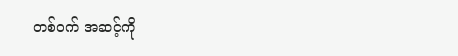တစ်ဝက် အဆင့်ကို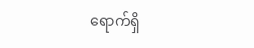ရောက်ရှိ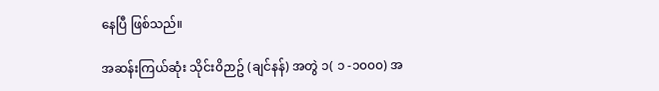နေပြီ ဖြစ်သည်။

အဆန်းကြယ်ဆုံး သိုင်း၀ိဉာဥ် (ချင်နန်) အတွဲ ၁( ၁ -၁၀၀၀) အ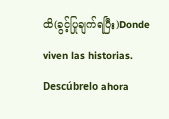ထိ(ခွင့်ပြုချက်ရပြီး)Donde viven las historias. Descúbrelo ahora